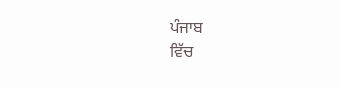ਪੰਜਾਬ
ਵਿੱਚ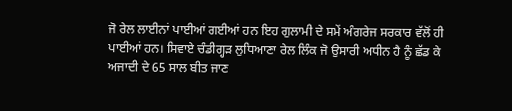ਜੋ ਰੇਲ ਲਾਈਨਾਂ ਪਾਈਆਂ ਗਈਆਂ ਹਨ ਇਹ ਗੁਲਾਮੀ ਦੇ ਸਮੇਂ ਅੰਗਰੇਜ ਸਰਕਾਰ ਵੱਲੋਂ ਹੀ
ਪਾਈਆਂ ਹਨ। ਸਿਵਾਏ ਚੰਡੀਗ੍ਹੜ ਲੁਧਿਆਣਾ ਰੇਲ ਲਿੰਕ ਜੋ ਉਸਾਰੀ ਅਧੀਨ ਹੈ ਨੂੰ ਛੱਡ ਕੇ
ਅਜਾਦੀ ਦੇ 65 ਸਾਲ ਬੀਤ ਜਾਣ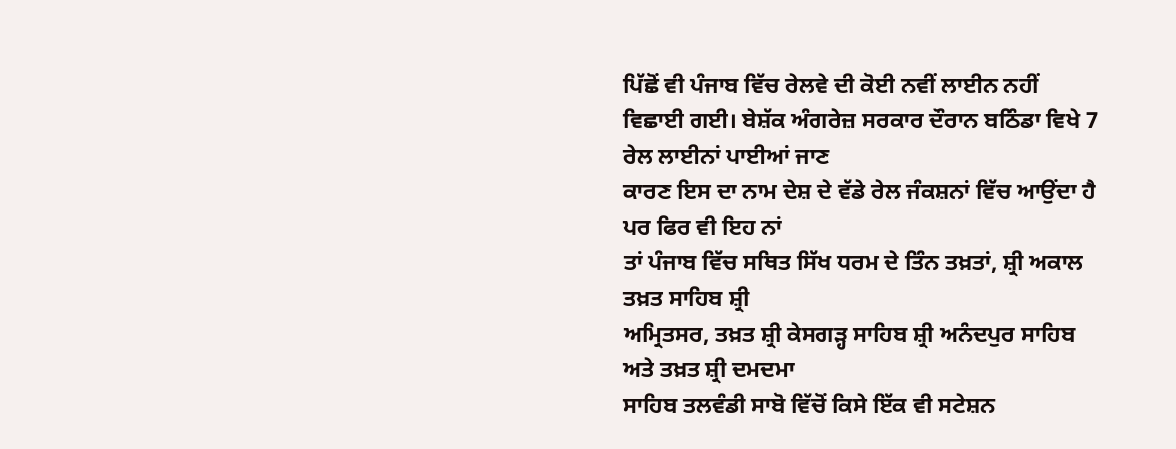ਪਿੱਛੋਂ ਵੀ ਪੰਜਾਬ ਵਿੱਚ ਰੇਲਵੇ ਦੀ ਕੋਈ ਨਵੀਂ ਲਾਈਨ ਨਹੀਂ
ਵਿਛਾਈ ਗਈ। ਬੇਸ਼ੱਕ ਅੰਗਰੇਜ਼ ਸਰਕਾਰ ਦੌਰਾਨ ਬਠਿੰਡਾ ਵਿਖੇ 7 ਰੇਲ ਲਾਈਨਾਂ ਪਾਈਆਂ ਜਾਣ
ਕਾਰਣ ਇਸ ਦਾ ਨਾਮ ਦੇਸ਼ ਦੇ ਵੱਡੇ ਰੇਲ ਜੰਕਸ਼ਨਾਂ ਵਿੱਚ ਆਉਂਦਾ ਹੈ ਪਰ ਫਿਰ ਵੀ ਇਹ ਨਾਂ
ਤਾਂ ਪੰਜਾਬ ਵਿੱਚ ਸਥਿਤ ਸਿੱਖ ਧਰਮ ਦੇ ਤਿੰਨ ਤਖ਼ਤਾਂ, ਸ਼੍ਰੀ ਅਕਾਲ ਤਖ਼ਤ ਸਾਹਿਬ ਸ਼੍ਰੀ
ਅਮ੍ਰਿਤਸਰ, ਤਖ਼ਤ ਸ਼੍ਰੀ ਕੇਸਗੜ੍ਹ ਸਾਹਿਬ ਸ਼੍ਰੀ ਅਨੰਦਪੁਰ ਸਾਹਿਬ ਅਤੇ ਤਖ਼ਤ ਸ਼੍ਰੀ ਦਮਦਮਾ
ਸਾਹਿਬ ਤਲਵੰਡੀ ਸਾਬੋ ਵਿੱਚੋਂ ਕਿਸੇ ਇੱਕ ਵੀ ਸਟੇਸ਼ਨ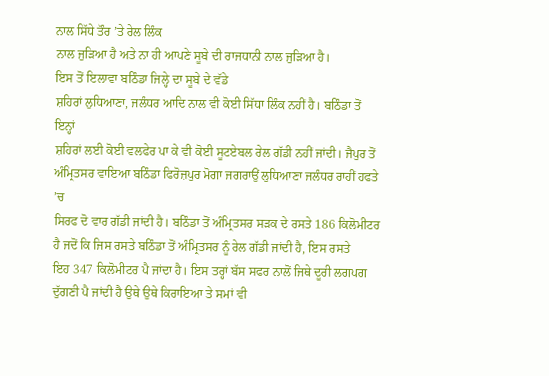ਨਾਲ ਸਿੱਧੇ ਤੌਰ ’ਤੇ ਰੇਲ ਲਿੰਕ
ਨਾਲ ਜੁੜਿਆ ਹੈ ਅਤੇ ਨਾ ਹੀ ਆਪਣੇ ਸੂਬੇ ਦੀ ਰਾਜਧਾਨੀ ਨਾਲ ਜੁੜਿਆ ਹੈ।
ਇਸ ਤੋਂ ਇਲਾਵਾ ਬਠਿੰਡਾ ਜਿਲ੍ਹੇ ਦਾ ਸੂਬੇ ਦੇ ਵੱਡੇ
ਸ਼ਹਿਰਾਂ ਲੁਧਿਆਣਾ, ਜਲੰਧਰ ਆਦਿ ਨਾਲ ਵੀ ਕੋਈ ਸਿੱਧਾ ਲਿੰਕ ਨਹੀਂ ਹੈ। ਬਠਿੰਡਾ ਤੋਂ ਇਨ੍ਹਾਂ
ਸ਼ਹਿਰਾਂ ਲਈ ਕੋਈ ਵਲਫੇਰ ਪਾ ਕੇ ਵੀ ਕੋਈ ਸੂਟਏਬਲ ਰੇਲ ਗੱਡੀ ਨਹੀਂ ਜਾਂਦੀ। ਜੈਪੁਰ ਤੋਂ
ਅੰਮ੍ਰਿਤਸਰ ਵਾਇਆ ਬਠਿੰਡਾ ਫਿਰੋਜ਼ਪੁਰ ਮੋਗਾ ਜਗਰਾਉਂ ਲੁਧਿਆਣਾ ਜਲੰਧਰ ਰਾਹੀਂ ਹਫਤੇ ’ਚ
ਸਿਰਫ ਦੋ ਵਾਰ ਗੱਡੀ ਜਾਂਦੀ ਹੈ। ਬਠਿੰਡਾ ਤੋਂ ਅੰਮ੍ਰਿਤਸਰ ਸੜਕ ਦੇ ਰਸਤੇ 186 ਕਿਲੋਮੀਟਰ
ਹੈ ਜਦੋਂ ਕਿ ਜਿਸ ਰਸਤੇ ਬਠਿੰਡਾ ਤੋਂ ਅੰਮ੍ਰਿਤਸਰ ਨੂੰ ਰੇਲ ਗੱਡੀ ਜਾਂਦੀ ਹੈ, ਇਸ ਰਸਤੇ
ਇਹ 347 ਕਿਲੋਮੀਟਰ ਪੈ ਜਾਂਦਾ ਹੈ। ਇਸ ਤਰ੍ਹਾਂ ਬੱਸ ਸਫਰ ਨਾਲੋਂ ਜਿਥੇ ਦੂਰੀ ਲਗਪਗ
ਦੁੱਗਣੀ ਪੈ ਜਾਂਦੀ ਹੈ ਉਥੇ ਉਥੇ ਕਿਰਾਇਆ ਤੇ ਸਮਾਂ ਵੀ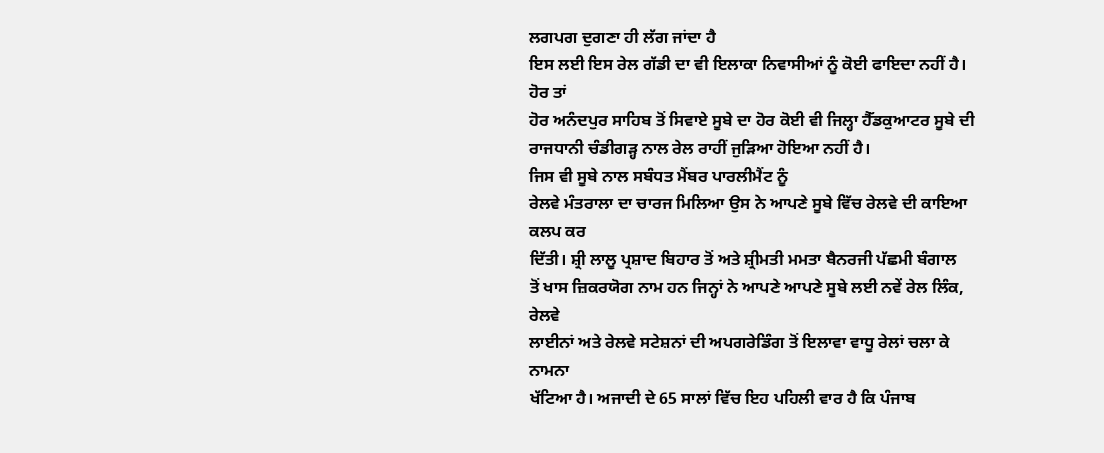ਲਗਪਗ ਦੁਗਣਾ ਹੀ ਲੱਗ ਜਾਂਦਾ ਹੈ
ਇਸ ਲਈ ਇਸ ਰੇਲ ਗੱਡੀ ਦਾ ਵੀ ਇਲਾਕਾ ਨਿਵਾਸੀਆਂ ਨੂੰ ਕੋਈ ਫਾਇਦਾ ਨਹੀਂ ਹੈ। ਹੋਰ ਤਾਂ
ਹੋਰ ਅਨੰਦਪੁਰ ਸਾਹਿਬ ਤੋਂ ਸਿਵਾਏ ਸੂਬੇ ਦਾ ਹੋਰ ਕੋਈ ਵੀ ਜਿਲ੍ਹਾ ਹੈੱਡਕੁਆਟਰ ਸੂਬੇ ਦੀ
ਰਾਜਧਾਨੀ ਚੰਡੀਗੜ੍ਹ ਨਾਲ ਰੇਲ ਰਾਹੀਂ ਜੁੜਿਆ ਹੋਇਆ ਨਹੀਂ ਹੈ।
ਜਿਸ ਵੀ ਸੂਬੇ ਨਾਲ ਸਬੰਧਤ ਮੈਂਬਰ ਪਾਰਲੀਮੈਂਟ ਨੂੰ
ਰੇਲਵੇ ਮੰਤਰਾਲਾ ਦਾ ਚਾਰਜ ਮਿਲਿਆ ਉਸ ਨੇ ਆਪਣੇ ਸੂਬੇ ਵਿੱਚ ਰੇਲਵੇ ਦੀ ਕਾਇਆ ਕਲਪ ਕਰ
ਦਿੱਤੀ। ਸ਼੍ਰੀ ਲਾਲੂ ਪ੍ਰਸ਼ਾਦ ਬਿਹਾਰ ਤੋਂ ਅਤੇ ਸ਼੍ਰੀਮਤੀ ਮਮਤਾ ਬੈਨਰਜੀ ਪੱਛਮੀ ਬੰਗਾਲ
ਤੋਂ ਖਾਸ ਜ਼ਿਕਰਯੋਗ ਨਾਮ ਹਨ ਜਿਨ੍ਹਾਂ ਨੇ ਆਪਣੇ ਆਪਣੇ ਸੂਬੇ ਲਈ ਨਵੇਂ ਰੇਲ ਲਿੰਕ, ਰੇਲਵੇ
ਲਾਈਨਾਂ ਅਤੇ ਰੇਲਵੇ ਸਟੇਸ਼ਨਾਂ ਦੀ ਅਪਗਰੇਡਿੰਗ ਤੋਂ ਇਲਾਵਾ ਵਾਧੂ ਰੇਲਾਂ ਚਲਾ ਕੇ ਨਾਮਨਾ
ਖੱਟਿਆ ਹੈ। ਅਜਾਦੀ ਦੇ 65 ਸਾਲਾਂ ਵਿੱਚ ਇਹ ਪਹਿਲੀ ਵਾਰ ਹੈ ਕਿ ਪੰਜਾਬ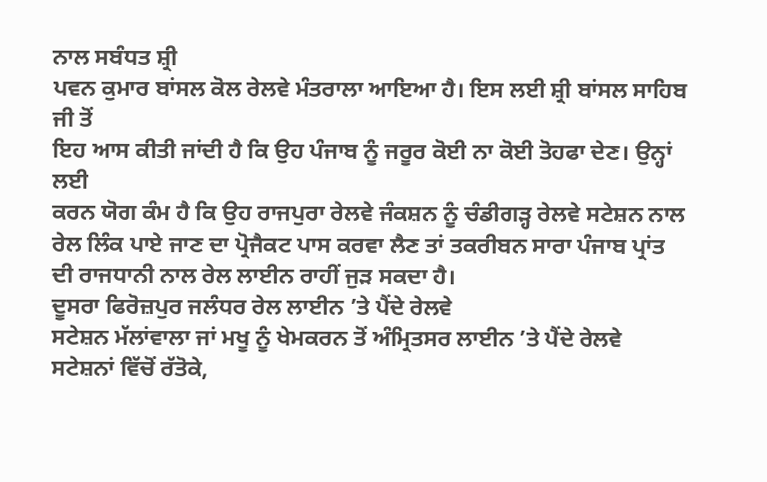ਨਾਲ ਸਬੰਧਤ ਸ਼੍ਰੀ
ਪਵਨ ਕੁਮਾਰ ਬਾਂਸਲ ਕੋਲ ਰੇਲਵੇ ਮੰਤਰਾਲਾ ਆਇਆ ਹੈ। ਇਸ ਲਈ ਸ਼੍ਰੀ ਬਾਂਸਲ ਸਾਹਿਬ ਜੀ ਤੋਂ
ਇਹ ਆਸ ਕੀਤੀ ਜਾਂਦੀ ਹੈ ਕਿ ਉਹ ਪੰਜਾਬ ਨੂੰ ਜਰੂਰ ਕੋਈ ਨਾ ਕੋਈ ਤੋਹਫਾ ਦੇਣ। ਉਨ੍ਹਾਂ ਲਈ
ਕਰਨ ਯੋਗ ਕੰਮ ਹੈ ਕਿ ਉਹ ਰਾਜਪੁਰਾ ਰੇਲਵੇ ਜੰਕਸ਼ਨ ਨੂੰ ਚੰਡੀਗੜ੍ਹ ਰੇਲਵੇ ਸਟੇਸ਼ਨ ਨਾਲ
ਰੇਲ ਲਿੰਕ ਪਾਏ ਜਾਣ ਦਾ ਪ੍ਰੋਜੈਕਟ ਪਾਸ ਕਰਵਾ ਲੈਣ ਤਾਂ ਤਕਰੀਬਨ ਸਾਰਾ ਪੰਜਾਬ ਪ੍ਰਾਂਤ
ਦੀ ਰਾਜਧਾਨੀ ਨਾਲ ਰੇਲ ਲਾਈਨ ਰਾਹੀਂ ਜੁੜ ਸਕਦਾ ਹੈ।
ਦੂਸਰਾ ਫਿਰੋਜ਼ਪੁਰ ਜਲੰਧਰ ਰੇਲ ਲਾਈਨ ’ਤੇ ਪੈਂਦੇ ਰੇਲਵੇ
ਸਟੇਸ਼ਨ ਮੱਲਾਂਵਾਲਾ ਜਾਂ ਮਖੂ ਨੂੰ ਖੇਮਕਰਨ ਤੋਂ ਅੰਮ੍ਰਿਤਸਰ ਲਾਈਨ ’ਤੇ ਪੈਂਦੇ ਰੇਲਵੇ
ਸਟੇਸ਼ਨਾਂ ਵਿੱਚੋਂ ਰੱਤੋਕੇ,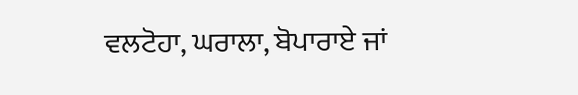ਵਲਟੋਹਾ, ਘਰਾਲਾ, ਬੋਪਾਰਾਏ ਜਾਂ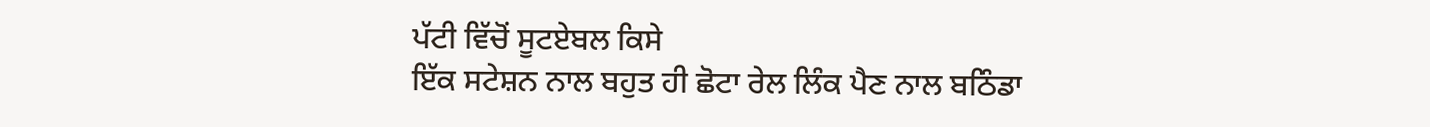ਪੱਟੀ ਵਿੱਚੋਂ ਸੂਟਏਬਲ ਕਿਸੇ
ਇੱਕ ਸਟੇਸ਼ਨ ਨਾਲ ਬਹੁਤ ਹੀ ਛੋਟਾ ਰੇਲ ਲਿੰਕ ਪੈਣ ਨਾਲ ਬਠਿੰਡਾ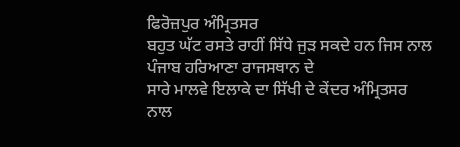ਫਿਰੋਜ਼ਪੁਰ ਅੰਮ੍ਰਿਤਸਰ
ਬਹੁਤ ਘੱਟ ਰਸਤੇ ਰਾਹੀਂ ਸਿੱਧੇ ਜੁੜ ਸਕਦੇ ਹਨ ਜਿਸ ਨਾਲ ਪੰਜਾਬ ਹਰਿਆਣਾ ਰਾਜਸਥਾਨ ਦੇ
ਸਾਰੇ ਮਾਲਵੇ ਇਲਾਕੇ ਦਾ ਸਿੱਖੀ ਦੇ ਕੇਂਦਰ ਅੰਮ੍ਰਿਤਸਰ ਨਾਲ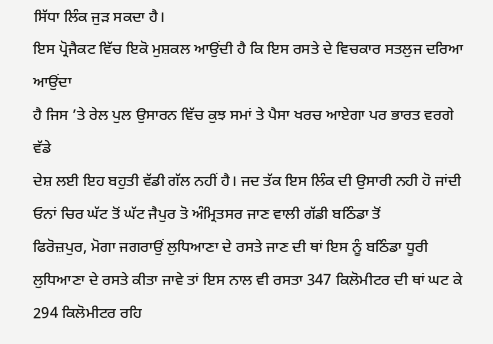ਸਿੱਧਾ ਲਿੰਕ ਜੁੜ ਸਕਦਾ ਹੈ।
ਇਸ ਪ੍ਰੋਜੈਕਟ ਵਿੱਚ ਇਕੋ ਮੁਸ਼ਕਲ ਆਉਂਦੀ ਹੈ ਕਿ ਇਸ ਰਸਤੇ ਦੇ ਵਿਚਕਾਰ ਸਤਲੁਜ ਦਰਿਆ ਆਉਂਦਾ
ਹੈ ਜਿਸ ’ਤੇ ਰੇਲ ਪੁਲ ਉਸਾਰਨ ਵਿੱਚ ਕੁਝ ਸਮਾਂ ਤੇ ਪੈਸਾ ਖਰਚ ਆਏਗਾ ਪਰ ਭਾਰਤ ਵਰਗੇ ਵੱਡੇ
ਦੇਸ਼ ਲਈ ਇਹ ਬਹੁਤੀ ਵੱਡੀ ਗੱਲ ਨਹੀਂ ਹੈ। ਜਦ ਤੱਕ ਇਸ ਲਿੰਕ ਦੀ ਉਸਾਰੀ ਨਹੀ ਹੋ ਜਾਂਦੀ
ਓਨਾਂ ਚਿਰ ਘੱਟ ਤੋਂ ਘੱਟ ਜੈਪੁਰ ਤੋ ਅੰਮ੍ਰਿਤਸਰ ਜਾਣ ਵਾਲੀ ਗੱਡੀ ਬਠਿੰਡਾ ਤੋਂ
ਫਿਰੋਜ਼ਪੁਰ, ਮੋਗਾ ਜਗਰਾਉਂ ਲੁਧਿਆਣਾ ਦੇ ਰਸਤੇ ਜਾਣ ਦੀ ਥਾਂ ਇਸ ਨੂੰ ਬਠਿੰਡਾ ਧੂਰੀ
ਲੁਧਿਆਣਾ ਦੇ ਰਸਤੇ ਕੀਤਾ ਜਾਵੇ ਤਾਂ ਇਸ ਨਾਲ ਵੀ ਰਸਤਾ 347 ਕਿਲੋਮੀਟਰ ਦੀ ਥਾਂ ਘਟ ਕੇ
294 ਕਿਲੋਮੀਟਰ ਰਹਿ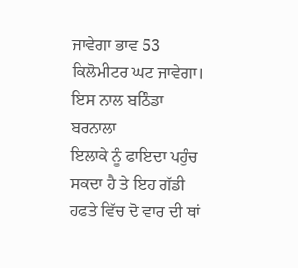ਜਾਵੇਗਾ ਭਾਵ 53 ਕਿਲੋਮੀਟਰ ਘਟ ਜਾਵੇਗਾ। ਇਸ ਨਾਲ ਬਠਿੰਡਾ ਬਰਨਾਲਾ
ਇਲਾਕੇ ਨੂੰ ਫਾਇਦਾ ਪਹੁੰਚ ਸਕਦਾ ਹੈ ਤੇ ਇਹ ਗੱਡੀ ਹਫਤੇ ਵਿੱਚ ਦੋ ਵਾਰ ਦੀ ਥਾਂ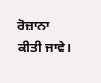ਰੋਜ਼ਾਨਾ
ਕੀਤੀ ਜਾਵੇ।